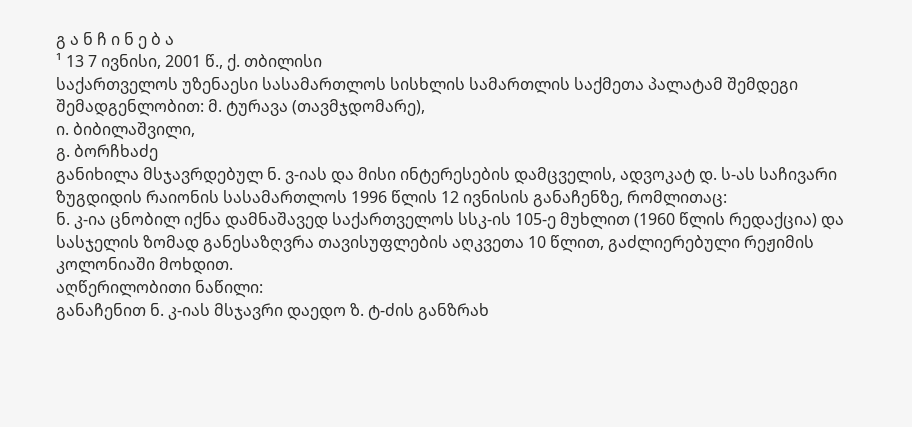გ ა ნ ჩ ი ნ ე ბ ა
¹ 13 7 ივნისი, 2001 წ., ქ. თბილისი
საქართველოს უზენაესი სასამართლოს სისხლის სამართლის საქმეთა პალატამ შემდეგი შემადგენლობით: მ. ტურავა (თავმჯდომარე),
ი. ბიბილაშვილი,
გ. ბორჩხაძე
განიხილა მსჯავრდებულ ნ. ვ-იას და მისი ინტერესების დამცველის, ადვოკატ დ. ს-ას საჩივარი ზუგდიდის რაიონის სასამართლოს 1996 წლის 12 ივნისის განაჩენზე, რომლითაც:
ნ. კ-ია ცნობილ იქნა დამნაშავედ საქართველოს სსკ-ის 105-ე მუხლით (1960 წლის რედაქცია) და სასჯელის ზომად განესაზღვრა თავისუფლების აღკვეთა 10 წლით, გაძლიერებული რეჟიმის კოლონიაში მოხდით.
აღწერილობითი ნაწილი:
განაჩენით ნ. კ-იას მსჯავრი დაედო ზ. ტ-ძის განზრახ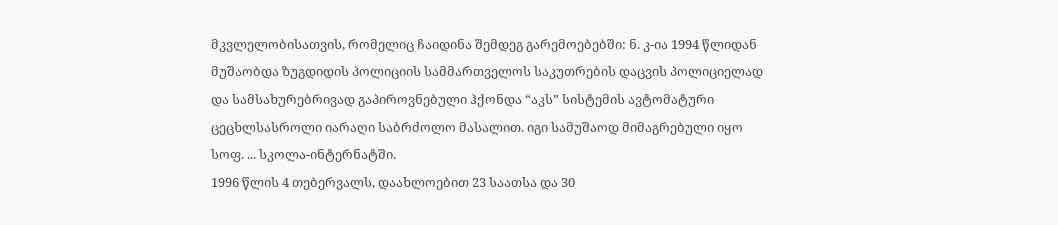მკვლელობისათვის, რომელიც ჩაიდინა შემდეგ გარემოებებში: ნ. კ-ია 1994 წლიდან მუშაობდა ზუგდიდის პოლიციის სამმართველოს საკუთრების დაცვის პოლიციელად და სამსახურებრივად გაპიროვნებული ჰქონდა “აკს” სისტემის ავტომატური ცეცხლსასროლი იარაღი საბრძოლო მასალით. იგი სამუშაოდ მიმაგრებული იყო სოფ. ... სკოლა-ინტერნატში.
1996 წლის 4 თებერვალს, დაახლოებით 23 საათსა და 30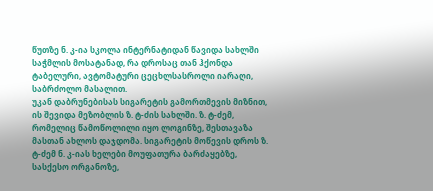წუთზე ნ. კ-ია სკოლა ინტერნატიდან წავიდა სახლში საჭმლის მოსატანად, რა დროსაც თან ჰქონდა ტაბელური, ავტომატური ცეცხლსასროლი იარაღი, საბრძოლო მასალით.
უკან დაბრუნებისას სიგარეტის გამორთმევის მიზნით, ის შევიდა მეზობლის ზ. ტ-ძის სახლში. ზ. ტ-ძემ, რომელიც წამოწოლილი იყო ლოგინზე, შესთავაზა მასთან ახლოს დაჯდომა. სიგარეტის მოწევის დროს ზ. ტ-ძემ ნ. კ-იას ხელები მოუფათურა ბარძაყებზე, სასქესო ორგანოზე,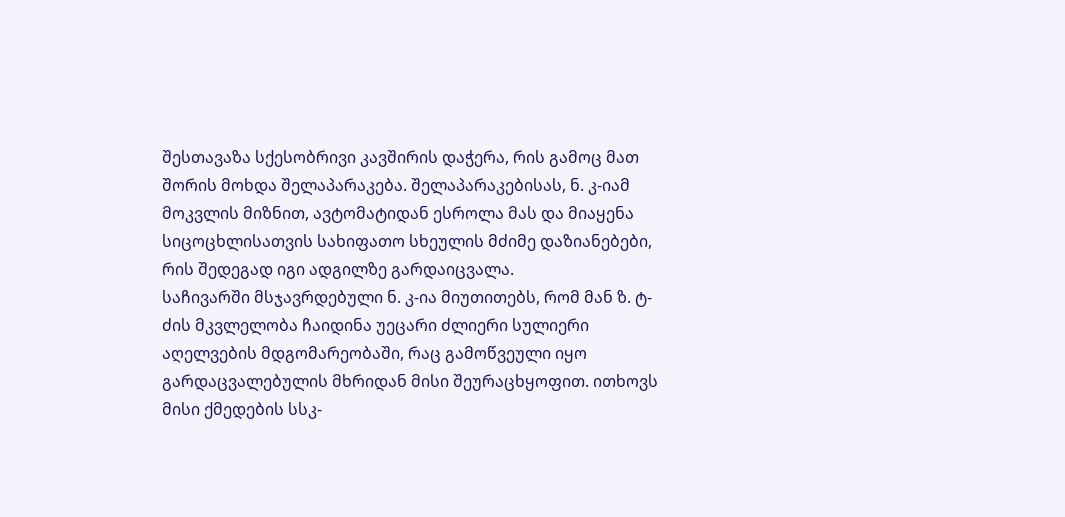შესთავაზა სქესობრივი კავშირის დაჭერა, რის გამოც მათ შორის მოხდა შელაპარაკება. შელაპარაკებისას, ნ. კ-იამ მოკვლის მიზნით, ავტომატიდან ესროლა მას და მიაყენა სიცოცხლისათვის სახიფათო სხეულის მძიმე დაზიანებები, რის შედეგად იგი ადგილზე გარდაიცვალა.
საჩივარში მსჯავრდებული ნ. კ-ია მიუთითებს, რომ მან ზ. ტ-ძის მკვლელობა ჩაიდინა უეცარი ძლიერი სულიერი აღელვების მდგომარეობაში, რაც გამოწვეული იყო გარდაცვალებულის მხრიდან მისი შეურაცხყოფით. ითხოვს მისი ქმედების სსკ-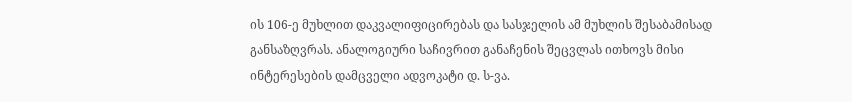ის 106-ე მუხლით დაკვალიფიცირებას და სასჯელის ამ მუხლის შესაბამისად განსაზღვრას. ანალოგიური საჩივრით განაჩენის შეცვლას ითხოვს მისი ინტერესების დამცველი ადვოკატი დ. ს-ვა.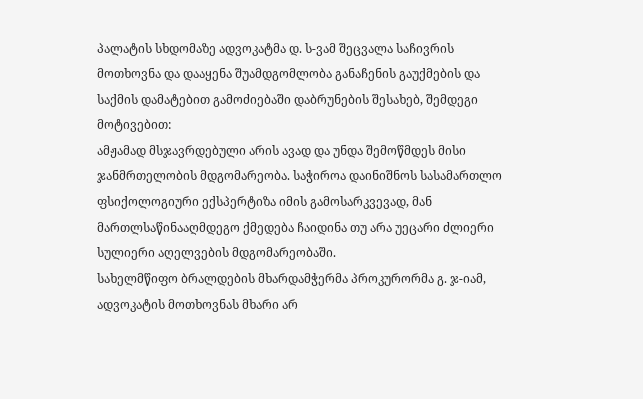პალატის სხდომაზე ადვოკატმა დ. ს-ვამ შეცვალა საჩივრის მოთხოვნა და დააყენა შუამდგომლობა განაჩენის გაუქმების და საქმის დამატებით გამოძიებაში დაბრუნების შესახებ, შემდეგი მოტივებით:
ამჟამად მსჯავრდებული არის ავად და უნდა შემოწმდეს მისი ჯანმრთელობის მდგომარეობა. საჭიროა დაინიშნოს სასამართლო ფსიქოლოგიური ექსპერტიზა იმის გამოსარკვევად, მან მართლსაწინააღმდეგო ქმედება ჩაიდინა თუ არა უეცარი ძლიერი სულიერი აღელვების მდგომარეობაში.
სახელმწიფო ბრალდების მხარდამჭერმა პროკურორმა გ. ჯ-იამ, ადვოკატის მოთხოვნას მხარი არ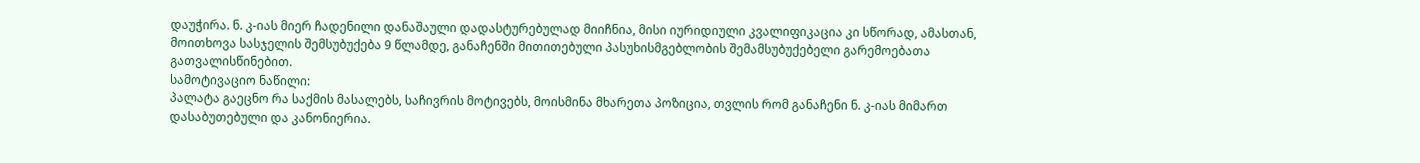დაუჭირა. ნ. კ-იას მიერ ჩადენილი დანაშაული დადასტურებულად მიიჩნია, მისი იურიდიული კვალიფიკაცია კი სწორად, ამასთან, მოითხოვა სასჯელის შემსუბუქება 9 წლამდე, განაჩენში მითითებული პასუხისმგებლობის შემამსუბუქებელი გარემოებათა გათვალისწინებით.
სამოტივაციო ნაწილი:
პალატა გაეცნო რა საქმის მასალებს, საჩივრის მოტივებს, მოისმინა მხარეთა პოზიცია, თვლის რომ განაჩენი ნ. კ-იას მიმართ დასაბუთებული და კანონიერია.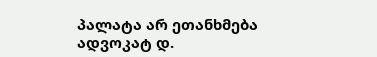პალატა არ ეთანხმება ადვოკატ დ.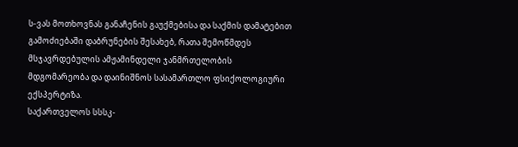ს-ვას მოთხოვნას განაჩენის გაუქმებისა და საქმის დამატებით გამოძიებაში დაბრუნების შესახებ, რათა შემოწმდეს მსჯავრდებულის ამჟამინდელი ჯანმრთელობის მდგომარეობა და დაინიშნოს სასამართლო ფსიქოლოგიური ექსპერტიზა.
საქართველოს სსსკ-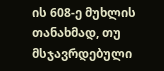ის 608-ე მუხლის თანახმად, თუ მსჯავრდებული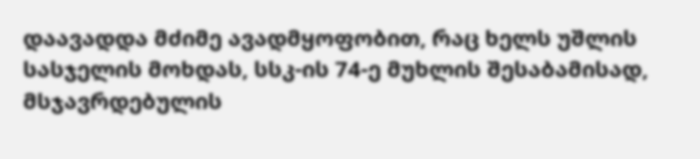დაავადდა მძიმე ავადმყოფობით, რაც ხელს უშლის სასჯელის მოხდას, სსკ-ის 74-ე მუხლის შესაბამისად, მსჯავრდებულის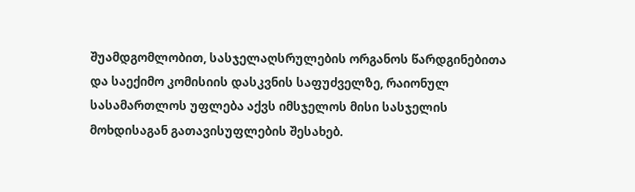შუამდგომლობით, სასჯელაღსრულების ორგანოს წარდგინებითა და საექიმო კომისიის დასკვნის საფუძველზე, რაიონულ სასამართლოს უფლება აქვს იმსჯელოს მისი სასჯელის მოხდისაგან გათავისუფლების შესახებ.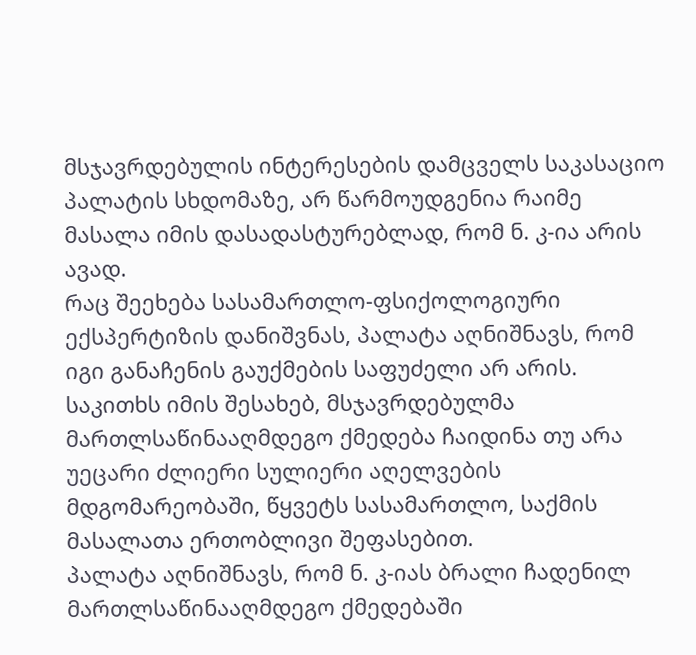მსჯავრდებულის ინტერესების დამცველს საკასაციო პალატის სხდომაზე, არ წარმოუდგენია რაიმე მასალა იმის დასადასტურებლად, რომ ნ. კ-ია არის ავად.
რაც შეეხება სასამართლო-ფსიქოლოგიური ექსპერტიზის დანიშვნას, პალატა აღნიშნავს, რომ იგი განაჩენის გაუქმების საფუძელი არ არის. საკითხს იმის შესახებ, მსჯავრდებულმა მართლსაწინააღმდეგო ქმედება ჩაიდინა თუ არა უეცარი ძლიერი სულიერი აღელვების მდგომარეობაში, წყვეტს სასამართლო, საქმის მასალათა ერთობლივი შეფასებით.
პალატა აღნიშნავს, რომ ნ. კ-იას ბრალი ჩადენილ მართლსაწინააღმდეგო ქმედებაში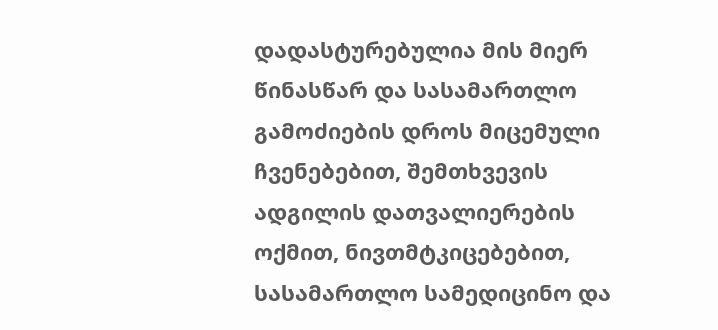დადასტურებულია მის მიერ წინასწარ და სასამართლო გამოძიების დროს მიცემული ჩვენებებით, შემთხვევის ადგილის დათვალიერების ოქმით, ნივთმტკიცებებით, სასამართლო სამედიცინო და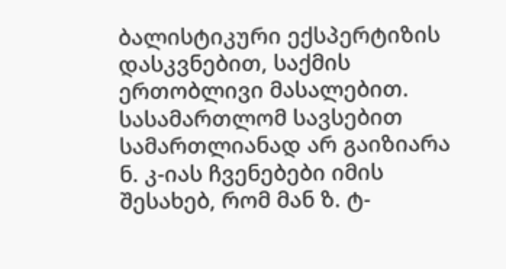ბალისტიკური ექსპერტიზის დასკვნებით, საქმის ერთობლივი მასალებით.
სასამართლომ სავსებით სამართლიანად არ გაიზიარა ნ. კ-იას ჩვენებები იმის შესახებ, რომ მან ზ. ტ-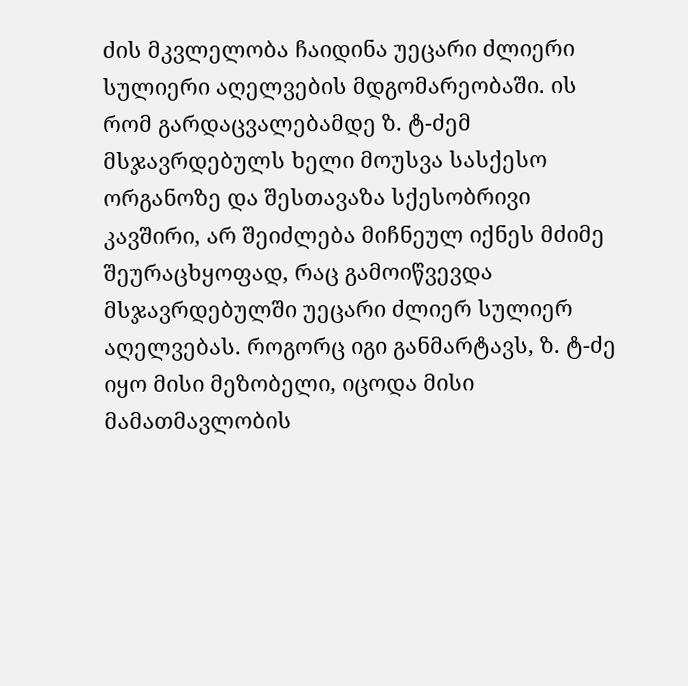ძის მკვლელობა ჩაიდინა უეცარი ძლიერი სულიერი აღელვების მდგომარეობაში. ის რომ გარდაცვალებამდე ზ. ტ-ძემ მსჯავრდებულს ხელი მოუსვა სასქესო ორგანოზე და შესთავაზა სქესობრივი კავშირი, არ შეიძლება მიჩნეულ იქნეს მძიმე შეურაცხყოფად, რაც გამოიწვევდა მსჯავრდებულში უეცარი ძლიერ სულიერ აღელვებას. როგორც იგი განმარტავს, ზ. ტ-ძე იყო მისი მეზობელი, იცოდა მისი მამათმავლობის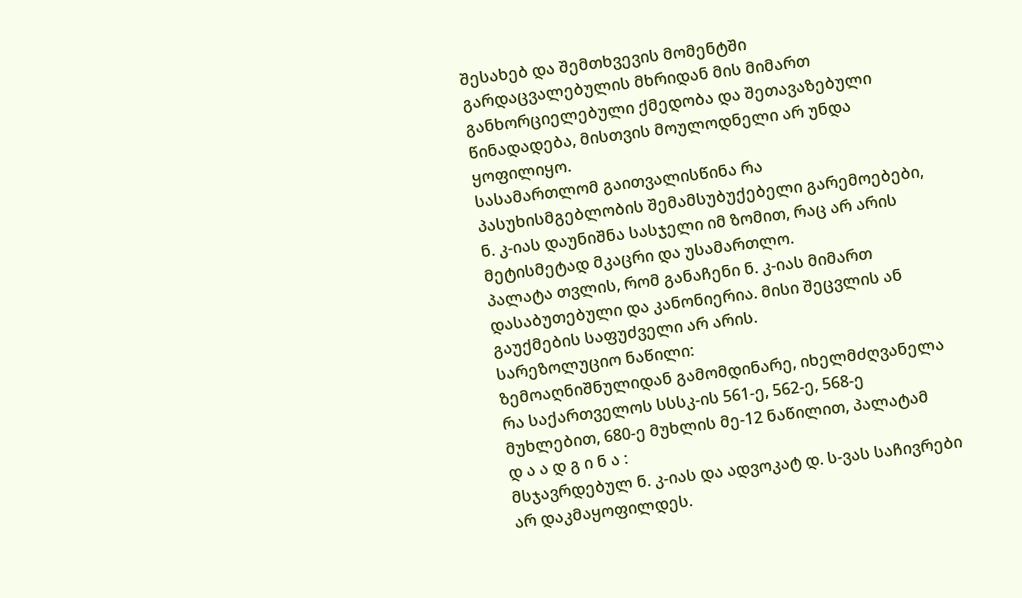შესახებ და შემთხვევის მომენტში გარდაცვალებულის მხრიდან მის მიმართ განხორციელებული ქმედობა და შეთავაზებული წინადადება, მისთვის მოულოდნელი არ უნდა ყოფილიყო.
სასამართლომ გაითვალისწინა რა პასუხისმგებლობის შემამსუბუქებელი გარემოებები, ნ. კ-იას დაუნიშნა სასჯელი იმ ზომით, რაც არ არის მეტისმეტად მკაცრი და უსამართლო.
პალატა თვლის, რომ განაჩენი ნ. კ-იას მიმართ დასაბუთებული და კანონიერია. მისი შეცვლის ან გაუქმების საფუძველი არ არის.
სარეზოლუციო ნაწილი:
ზემოაღნიშნულიდან გამომდინარე, იხელმძღვანელა რა საქართველოს სსსკ-ის 561-ე, 562-ე, 568-ე მუხლებით, 680-ე მუხლის მე-12 ნაწილით, პალატამ
დ ა ა დ გ ი ნ ა :
მსჯავრდებულ ნ. კ-იას და ადვოკატ დ. ს-ვას საჩივრები არ დაკმაყოფილდეს.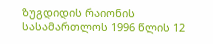ზუგდიდის რაიონის სასამართლოს 1996 წლის 12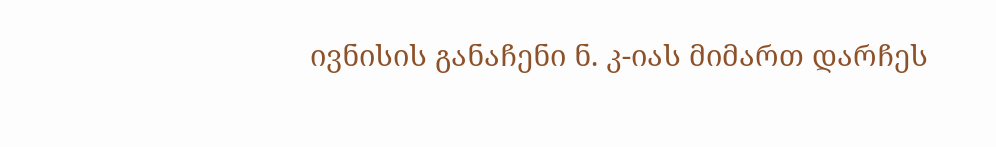ივნისის განაჩენი ნ. კ-იას მიმართ დარჩეს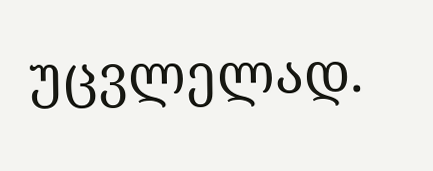უცვლელად.